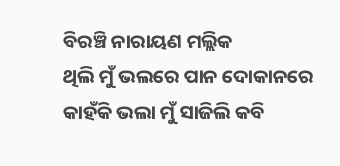ବିରଞ୍ଚି ନାରାୟଣ ମଲ୍ଲିକ
ଥିଲି ମୁଁ ଭଲରେ ପାନ ଦୋକାନରେ
କାହଁକି ଭଲା ମୁଁ ସାଜିଲି କବି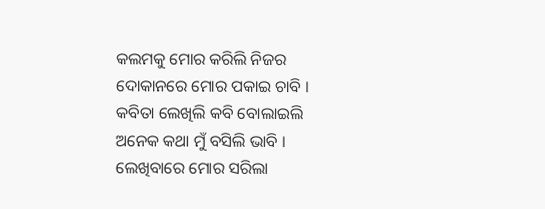କଲମକୁ ମୋର କରିଲି ନିଜର
ଦୋକାନରେ ମୋର ପକାଇ ଚାବି ।
କବିତା ଲେଖିଲି କବି ବୋଲାଇଲି
ଅନେକ କଥା ମୁଁ ବସିଲି ଭାବି ।
ଲେଖିବାରେ ମୋର ସରିଲା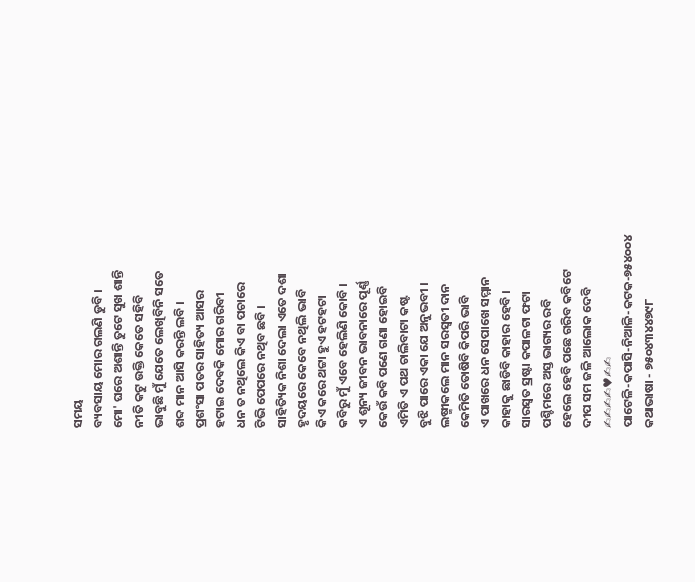ସମୟ
ବ୍ୟବସାୟ ମୋର ଗଲଣି ଡୁବି ।
ମୋ' ଘରେ ଅଶାନ୍ତି ତୁଟେ ସୁଖ ଶାନ୍ତି
ନୀତି କଟୁ ଉକ୍ତି କେତେ ସହିବି
ଭାବୁଛି ମୁଁ ଯେତେ ଲେଖିବିନି ସତେ
ଶବ୍ଦ ମାନ ଆସି କରନ୍ତି ଲବି ।
ପ୍ରଶଂସା ପତର ସାହିତ୍ୟ ଆସର
ହଟାଇ ଦେବକି ମୋର ଗରିବୀ
ଧନ ତ ନଥିଲେ କିଏ ବା ପଚାରେ
ଟିଭି ପେପରେ ନଥିବ ଛବି ।
ସାହିତ୍ୟିକ ନିଶା ଦେଲା ଏତେ ଦଶା
ହୃଦୟରେ କେବେ ନଥିଲି ଭାବି
କିଏ କରେ ଥଟ୍ଟା ହୁଏ ହଟହଟା
କବିରୁ ମୁଁ ଏବେ ହେଲିଣି କୋବି ।
ଏ ଶୂନ୍ୟ ଜୀବନ ଭାବନାରେ ପୂର୍ଣ୍ଣ
କେଉଁ କବି ପଣେ ଗଣା ହୋଇବି
ଏମିତି ଏ ପଥ ଚାଲିବାଟା କଷ୍ଟ
ବୁଝି ପାରେ ଏକା ଯେ ଅନୁଭବୀ ।
ଲଷ୍ମୀକଲେ ମାନ ସରସ୍ବତୀ ଦାନ
କେମିତି ତୋଷିବି କିପରି ଭାବି
ଏ ପାଖରେ ଧନ ସେପାଖେ ସମ୍ମାନ
କାହାକୁ ଛାଡିବି କାହାର ହେବି ।
ସାରସ୍ୱତ ସ୍ରଷ୍ଟା କପାଳଟା ଫଟା
ପଶ୍ଚିମରେ ଅସ୍ତ ଭାଗ୍ୟର ରବି
ହେଲେ ହେବି ପଛେ ଗରିବ କବିଟେ
ଦୀପ ସମ ଜଳି ଆଲୋକ ଦେବି
✍✍✍✍♥✍✍
ପାଟେଳି-କପାସି-ନିଆଳି-କଟକ-୭୫୪୦୦୪
କଥାଭାଷା - ୭୫୦୪୩୪୪୭୯୮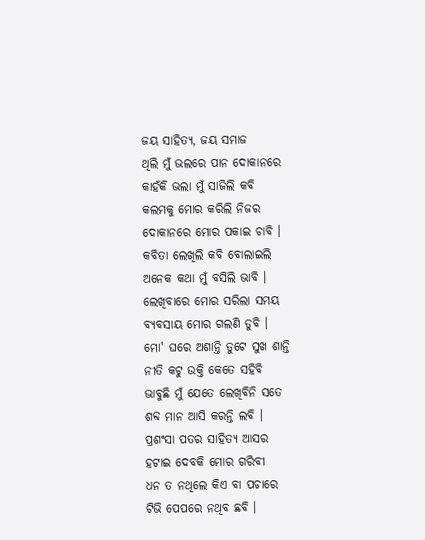ଜୟ ସାହିତ୍ୟ, ଜୟ ସମାଜ
ଥିଲି ମୁଁ ଭଲରେ ପାନ ଦୋକାନରେ
କାହଁକି ଭଲା ମୁଁ ସାଜିଲି କବି
କଲମକୁ ମୋର କରିଲି ନିଜର
ଦୋକାନରେ ମୋର ପକାଇ ଚାବି ।
କବିତା ଲେଖିଲି କବି ବୋଲାଇଲି
ଅନେକ କଥା ମୁଁ ବସିଲି ଭାବି ।
ଲେଖିବାରେ ମୋର ସରିଲା ସମୟ
ବ୍ୟବସାୟ ମୋର ଗଲଣି ଡୁବି ।
ମୋ' ଘରେ ଅଶାନ୍ତି ତୁଟେ ସୁଖ ଶାନ୍ତି
ନୀତି କଟୁ ଉକ୍ତି କେତେ ସହିବି
ଭାବୁଛି ମୁଁ ଯେତେ ଲେଖିବିନି ସତେ
ଶବ୍ଦ ମାନ ଆସି କରନ୍ତି ଲବି ।
ପ୍ରଶଂସା ପତର ସାହିତ୍ୟ ଆସର
ହଟାଇ ଦେବକି ମୋର ଗରିବୀ
ଧନ ତ ନଥିଲେ କିଏ ବା ପଚାରେ
ଟିଭି ପେପରେ ନଥିବ ଛବି ।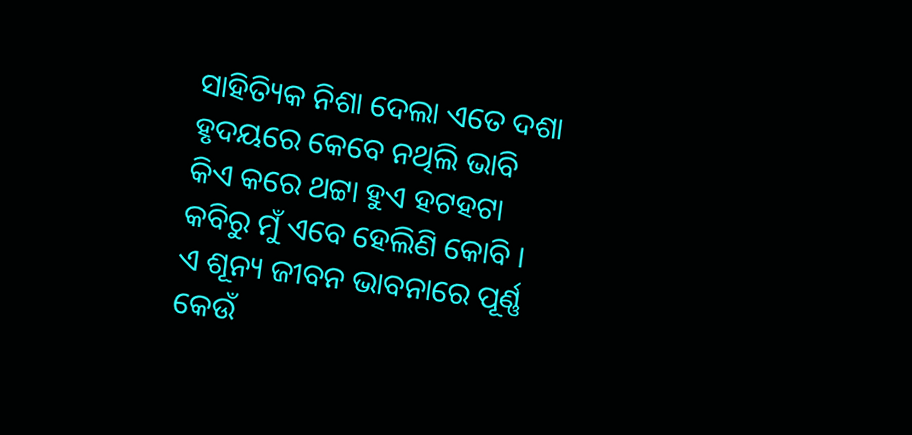ସାହିତ୍ୟିକ ନିଶା ଦେଲା ଏତେ ଦଶା
ହୃଦୟରେ କେବେ ନଥିଲି ଭାବି
କିଏ କରେ ଥଟ୍ଟା ହୁଏ ହଟହଟା
କବିରୁ ମୁଁ ଏବେ ହେଲିଣି କୋବି ।
ଏ ଶୂନ୍ୟ ଜୀବନ ଭାବନାରେ ପୂର୍ଣ୍ଣ
କେଉଁ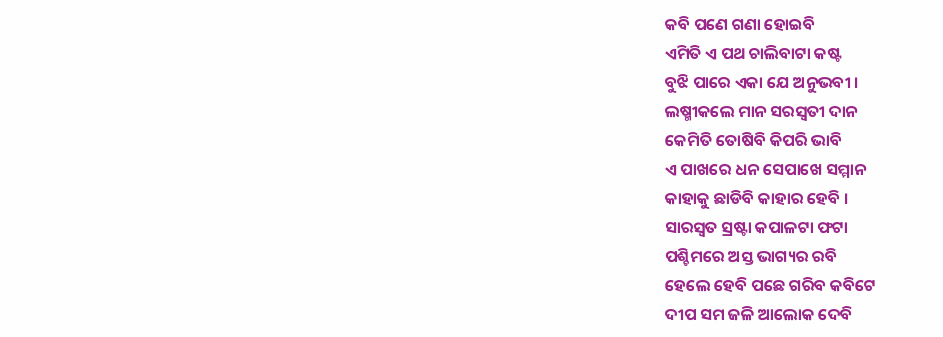କବି ପଣେ ଗଣା ହୋଇବି
ଏମିତି ଏ ପଥ ଚାଲିବାଟା କଷ୍ଟ
ବୁଝି ପାରେ ଏକା ଯେ ଅନୁଭବୀ ।
ଲଷ୍ମୀକଲେ ମାନ ସରସ୍ବତୀ ଦାନ
କେମିତି ତୋଷିବି କିପରି ଭାବି
ଏ ପାଖରେ ଧନ ସେପାଖେ ସମ୍ମାନ
କାହାକୁ ଛାଡିବି କାହାର ହେବି ।
ସାରସ୍ୱତ ସ୍ରଷ୍ଟା କପାଳଟା ଫଟା
ପଶ୍ଚିମରେ ଅସ୍ତ ଭାଗ୍ୟର ରବି
ହେଲେ ହେବି ପଛେ ଗରିବ କବିଟେ
ଦୀପ ସମ ଜଳି ଆଲୋକ ଦେବି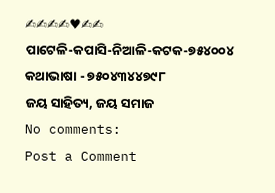✍✍✍✍♥✍✍
ପାଟେଳି-କପାସି-ନିଆଳି-କଟକ-୭୫୪୦୦୪
କଥାଭାଷା - ୭୫୦୪୩୪୪୭୯୮
ଜୟ ସାହିତ୍ୟ, ଜୟ ସମାଜ
No comments:
Post a Comment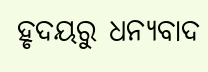ହୃଦୟରୁ ଧନ୍ୟବାଦ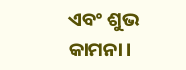ଏବଂ ଶୁଭ କାମନା।